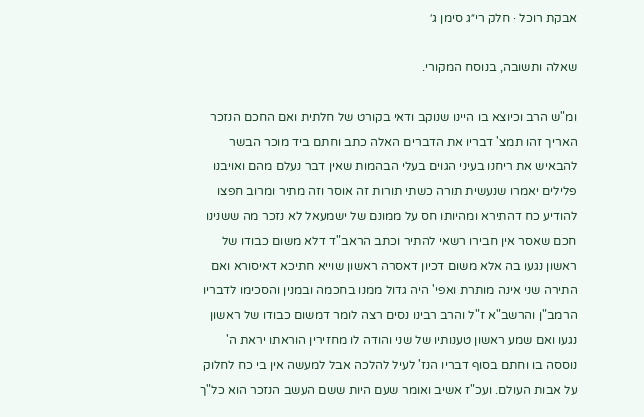אבקת רוכל · חלק רי״ג סימן ג׳

שאלה ותשובה, בנוסח המקורי.

ומ"ש הרב וכיוצא בו היינו שנוקב ודאי בקורט של חלתית ואם החכם הנזכר האריך זהו תמצ' דבריו את הדברים האלה כתב וחתם ביד מוכר הבשר להבאיש את ריחנו בעיני הגוים בעלי הבהמות שאין דבר נעלם מהם ואויבנו פלילים יאמרו שנעשית תורה כשתי תורות זה אוסר וזה מתיר ומרוב חפצו להודיע כח דהתירא ומהיותו חס על ממונם של ישמעאל לא נזכר מה ששנינו חכם שאסר אין חבירו רשאי להתיר וכתב הראב"ד דלא משום כבודו של ראשון נגעו בה אלא משום דכיון דאסרה ראשון שוייא חתיכא דאיסורא ואם התירה שני אינה מותרת ואפי' היה גדול ממנו בחכמה ובמנין והסכימו לדבריו הרמב"ן והרשב"א ז"ל והרב רבינו נסים רצה לומר דמשום כבודו של ראשון נגעו ואם שמע ראשון טענותיו של שני והודה לו מחזירין הוראתו יראת ה' נוססה בו וחתם בסוף דבריו הנז' לעיל להלכה אבל למעשה אין בי כח לחלוק על אבות העולם. ועכ"ז אשיב ואומר שעם היות ששם העשב הנזכר הוא כל"ך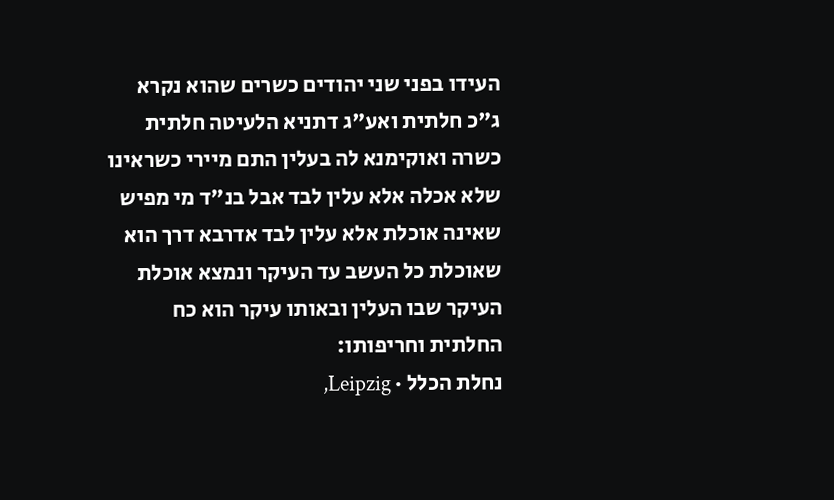העידו בפני שני יהודים כשרים שהוא נקרא ג"כ חלתית ואע"ג דתניא הלעיטה חלתית כשרה ואוקימנא לה בעלין התם מיירי כשראינו שלא אכלה אלא עלין לבד אבל בנ"ד מי מפיש שאינה אוכלת אלא עלין לבד אדרבא דרך הוא שאוכלת כל העשב עד העיקר ונמצא אוכלת העיקר שבו העלין ובאותו עיקר הוא כח החלתית וחריפותו:
נחלת הכלל · Leipzig,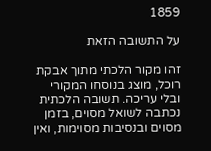1859

על התשובה הזאת

זהו מקור הלכתי מתוך אבקת רוכל, מוצג בנוסחו המקורי ובלי עריכה. תשובה הלכתית נכתבה לשואל מסוים, בזמן מסוים ובנסיבות מסוימות, ואין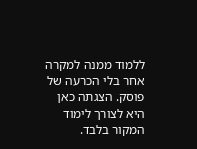ללמוד ממנה למקרה אחר בלי הכרעה של פוסק. הצגתה כאן היא לצורך לימוד המקור בלבד.